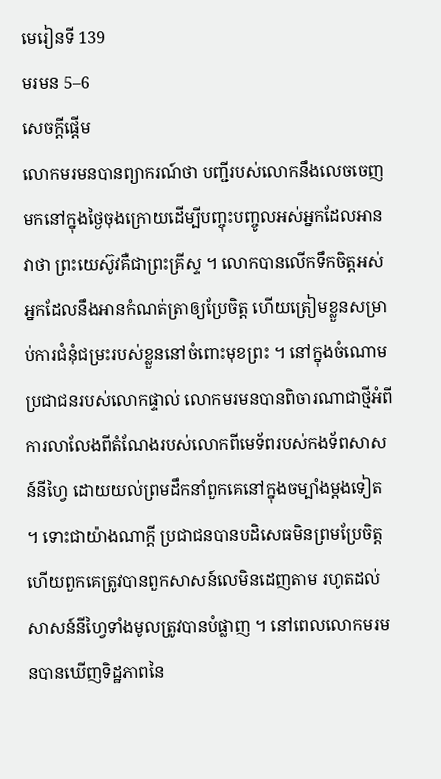មេរៀនទី 139
មរមន 5–6
សេចក្តីផ្ដើម
លោកមរមនបានព្យាករណ៍ថា បញ្ជីរបស់លោកនឹងលេចចេញមកនៅក្នុងថ្ងៃចុងក្រោយដើម្បីបញ្ចុះបញ្ចូលអស់អ្នកដែលអានវាថា ព្រះយេស៊ូវគឺជាព្រះគ្រីស្ទ ។ លោកបានលើកទឹកចិត្តអស់អ្នកដែលនឹងអានកំណត់ត្រាឲ្យប្រែចិត្ត ហើយត្រៀមខ្លួនសម្រាប់ការជំនុំជម្រះរបស់ខ្លួននៅចំពោះមុខព្រះ ។ នៅក្នុងចំណោមប្រជាជនរបស់លោកផ្ទាល់ លោកមរមនបានពិចារណាជាថ្មីអំពីការលាលែងពីតំណែងរបស់លោកពីមេទ័ពរបស់កងទ័ពសាសន៍នីហ្វៃ ដោយយល់ព្រមដឹកនាំពួកគេនៅក្នុងចម្បាំងម្ដងទៀត ។ ទោះជាយ៉ាងណាក្ដី ប្រជាជនបានបដិសេធមិនព្រមប្រែចិត្ត ហើយពួកគេត្រូវបានពួកសាសន៍លេមិនដេញតាម រហូតដល់សាសន៍នីហ្វៃទាំងមូលត្រូវបានបំផ្លាញ ។ នៅពេលលោកមរមនបានឃើញទិដ្ឋភាពនៃ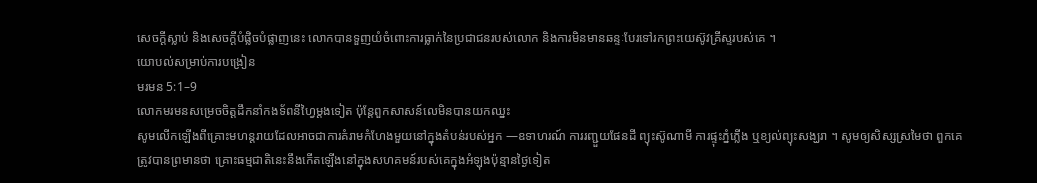សេចក្ដីស្លាប់ និងសេចក្តីបំផ្លិចបំផ្លាញនេះ លោកបានទួញយំចំពោះការធ្លាក់នៃប្រជាជនរបស់លោក និងការមិនមានឆន្ទៈបែរទៅរកព្រះយេស៊ូវគ្រីស្ទរបស់គេ ។
យោបល់សម្រាប់ការបង្រៀន
មរមន 5:1–9
លោកមរមនសម្រេចចិត្តដឹកនាំកងទ័ពនីហ្វៃម្ដងទៀត ប៉ុន្ដែពួកសាសន៍លេមិនបានយកឈ្នះ
សូមលើកឡើងពីគ្រោះមហន្ដរាយដែលអាចជាការគំរាមកំហែងមួយនៅក្នុងតំបន់របស់អ្នក —ឧទាហរណ៍ ការរញ្ជួយផែនដី ព្យុះស៊ូណាមី ការផ្ទុះភ្នំភ្លើង ឬខ្យល់ព្យុះសង្ឃរា ។ សូមឲ្យសិស្សស្រមៃថា ពួកគេត្រូវបានព្រមានថា គ្រោះធម្មជាតិនេះនឹងកើតឡើងនៅក្នុងសហគមន៍របស់គេក្នុងអំឡុងប៉ុន្មានថ្ងៃទៀត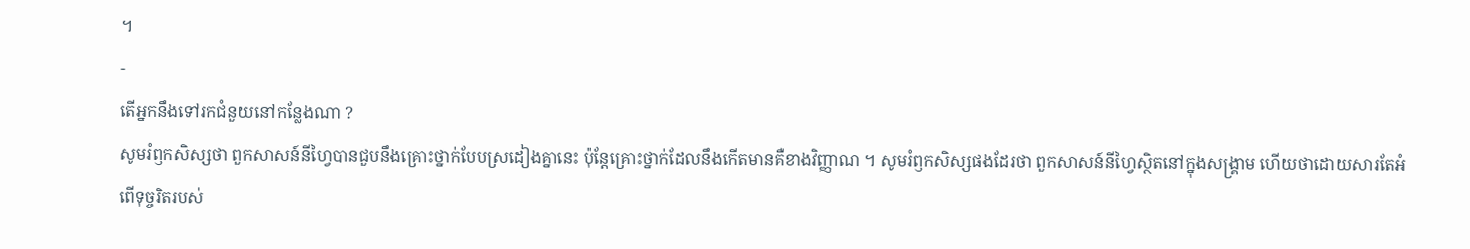។
-
តើអ្នកនឹងទៅរកជំនួយនៅកន្លែងណា ?
សូមរំឭកសិស្សថា ពួកសាសន៍នីហ្វៃបានជួបនឹងគ្រោះថ្នាក់បែបស្រដៀងគ្នានេះ ប៉ុន្ដែគ្រោះថ្នាក់ដែលនឹងកើតមានគឺខាងវិញ្ញាណ ។ សូមរំឭកសិស្សផងដែរថា ពួកសាសន៍នីហ្វៃស្ថិតនៅក្នុងសង្រ្គាម ហើយថាដោយសារតែអំពើទុច្ចរិតរបស់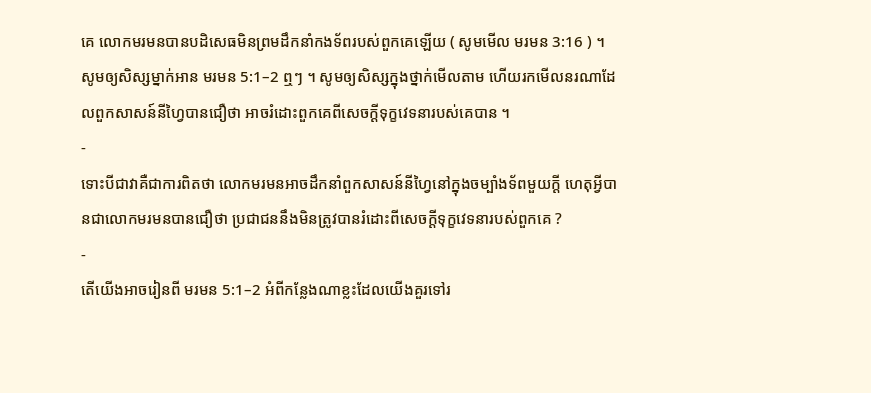គេ លោកមរមនបានបដិសេធមិនព្រមដឹកនាំកងទ័ពរបស់ពួកគេឡើយ ( សូមមើល មរមន 3:16 ) ។
សូមឲ្យសិស្សម្នាក់អាន មរមន 5:1–2 ឮៗ ។ សូមឲ្យសិស្សក្នុងថ្នាក់មើលតាម ហើយរកមើលនរណាដែលពួកសាសន៍នីហ្វៃបានជឿថា អាចរំដោះពួកគេពីសេចក្ដីទុក្ខវេទនារបស់គេបាន ។
-
ទោះបីជាវាគឺជាការពិតថា លោកមរមនអាចដឹកនាំពួកសាសន៍នីហ្វៃនៅក្នុងចម្បាំងទ័ពមួយក្ដី ហេតុអ្វីបានជាលោកមរមនបានជឿថា ប្រជាជននឹងមិនត្រូវបានរំដោះពីសេចក្ដីទុក្ខវេទនារបស់ពួកគេ ?
-
តើយើងអាចរៀនពី មរមន 5:1–2 អំពីកន្លែងណាខ្លះដែលយើងគួរទៅរ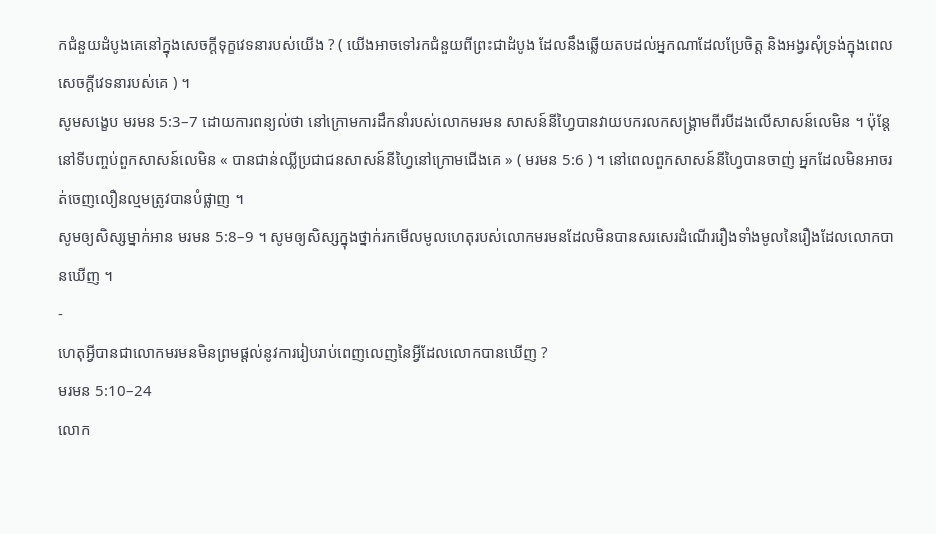កជំនួយដំបូងគេនៅក្នុងសេចក្ដីទុក្ខវេទនារបស់យើង ? ( យើងអាចទៅរកជំនួយពីព្រះជាដំបូង ដែលនឹងឆ្លើយតបដល់អ្នកណាដែលប្រែចិត្ត និងអង្វរសុំទ្រង់ក្នុងពេលសេចក្ដីវេទនារបស់គេ ) ។
សូមសង្ខេប មរមន 5:3–7 ដោយការពន្យល់ថា នៅក្រោមការដឹកនាំរបស់លោកមរមន សាសន៍នីហ្វៃបានវាយបករលកសង្គ្រាមពីរបីដងលើសាសន៍លេមិន ។ ប៉ុន្ដែនៅទីបញ្ចប់ពួកសាសន៍លេមិន « បានជាន់ឈ្លីប្រជាជនសាសន៍នីហ្វៃនៅក្រោមជើងគេ » ( មរមន 5:6 ) ។ នៅពេលពួកសាសន៍នីហ្វៃបានចាញ់ អ្នកដែលមិនអាចរត់ចេញលឿនល្មមត្រូវបានបំផ្លាញ ។
សូមឲ្យសិស្សម្នាក់អាន មរមន 5:8–9 ។ សូមឲ្យសិស្សក្នុងថ្នាក់រកមើលមូលហេតុរបស់លោកមរមនដែលមិនបានសរសេរដំណើររឿងទាំងមូលនៃរឿងដែលលោកបានឃើញ ។
-
ហេតុអ្វីបានជាលោកមរមនមិនព្រមផ្ដល់នូវការរៀបរាប់ពេញលេញនៃអ្វីដែលលោកបានឃើញ ?
មរមន 5:10–24
លោក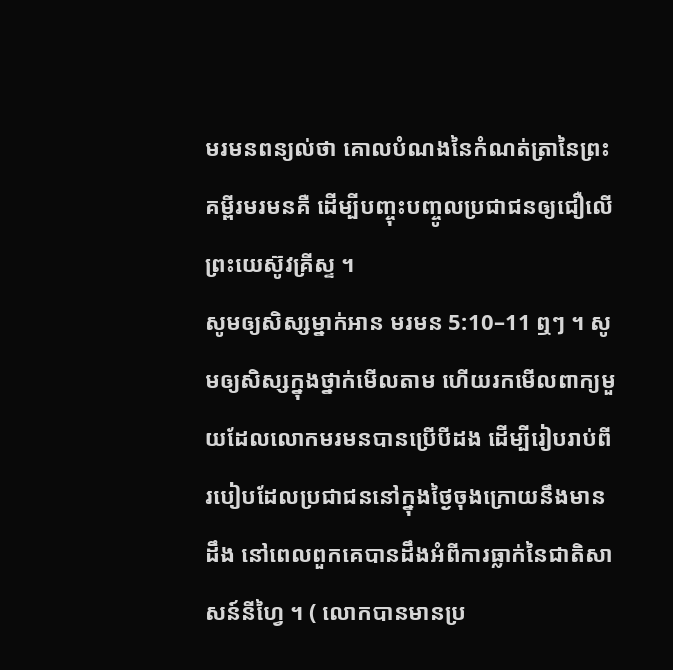មរមនពន្យល់ថា គោលបំណងនៃកំណត់ត្រានៃព្រះគម្ពីរមរមនគឺ ដើម្បីបញ្ចុះបញ្ចូលប្រជាជនឲ្យជឿលើព្រះយេស៊ូវគ្រីស្ទ ។
សូមឲ្យសិស្សម្នាក់អាន មរមន 5:10–11 ឮៗ ។ សូមឲ្យសិស្សក្នុងថ្នាក់មើលតាម ហើយរកមើលពាក្យមួយដែលលោកមរមនបានប្រើបីដង ដើម្បីរៀបរាប់ពីរបៀបដែលប្រជាជននៅក្នុងថ្ងៃចុងក្រោយនឹងមានដឹង នៅពេលពួកគេបានដឹងអំពីការធ្លាក់នៃជាតិសាសន៍នីហ្វៃ ។ ( លោកបានមានប្រ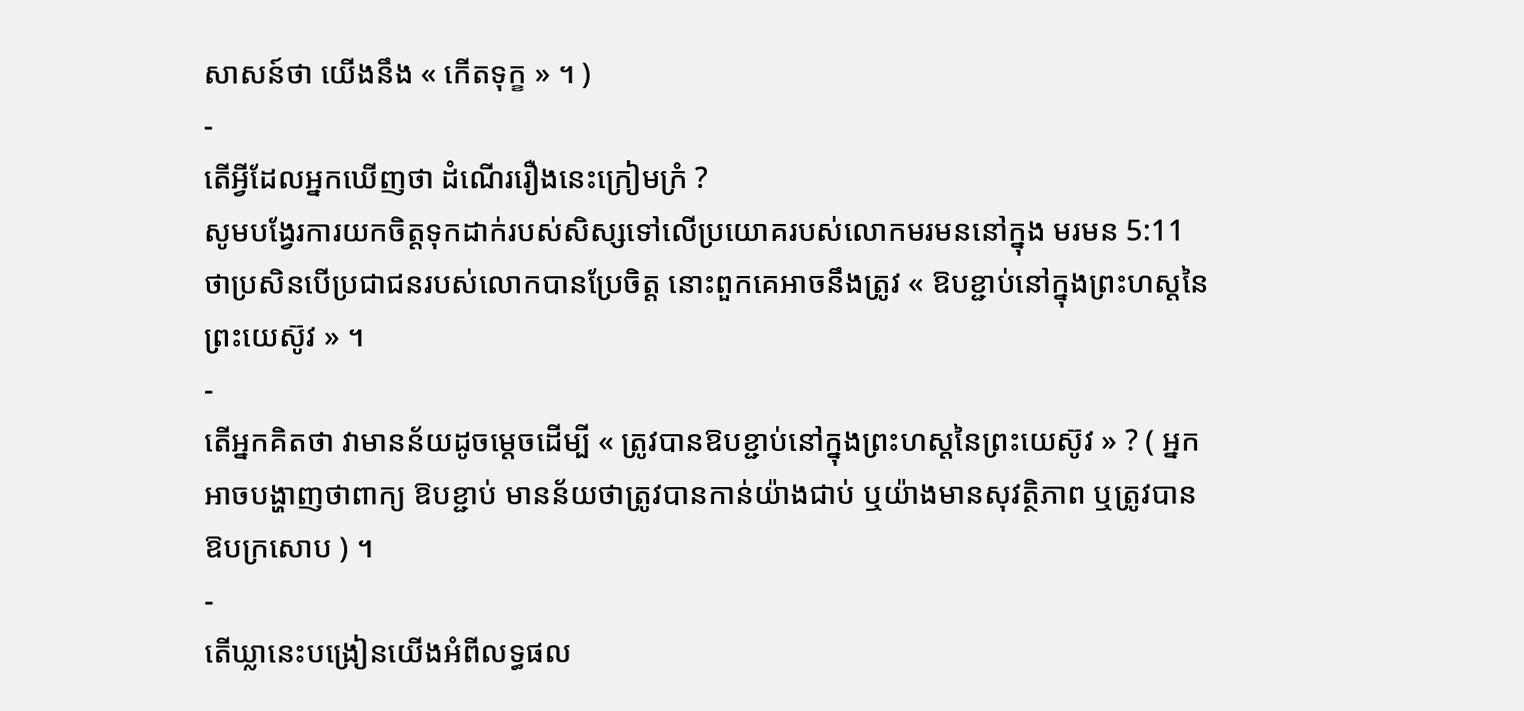សាសន៍ថា យើងនឹង « កើតទុក្ខ » ។ )
-
តើអ្វីដែលអ្នកឃើញថា ដំណើររឿងនេះក្រៀមក្រំ ?
សូមបង្វែរការយកចិត្តទុកដាក់របស់សិស្សទៅលើប្រយោគរបស់លោកមរមននៅក្នុង មរមន 5:11 ថាប្រសិនបើប្រជាជនរបស់លោកបានប្រែចិត្ត នោះពួកគេអាចនឹងត្រូវ « ឱបខ្ជាប់នៅក្នុងព្រះហស្ដនៃព្រះយេស៊ូវ » ។
-
តើអ្នកគិតថា វាមានន័យដូចម្ដេចដើម្បី « ត្រូវបានឱបខ្ជាប់នៅក្នុងព្រះហស្ដនៃព្រះយេស៊ូវ » ? ( អ្នកអាចបង្ហាញថាពាក្យ ឱបខ្ជាប់ មានន័យថាត្រូវបានកាន់យ៉ាងជាប់ ឬយ៉ាងមានសុវត្ថិភាព ឬត្រូវបានឱបក្រសោប ) ។
-
តើឃ្លានេះបង្រៀនយើងអំពីលទ្ធផល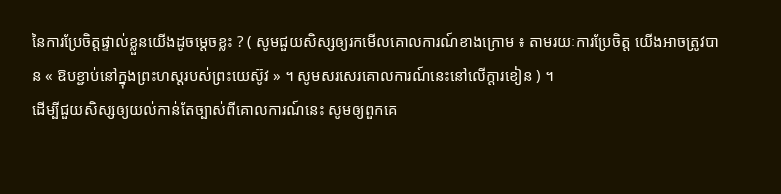នៃការប្រែចិត្តផ្ទាល់ខ្លួនយើងដូចម្ដេចខ្លះ ? ( សូមជួយសិស្សឲ្យរកមើលគោលការណ៍ខាងក្រោម ៖ តាមរយៈការប្រែចិត្ត យើងអាចត្រូវបាន « ឱបខ្ជាប់នៅក្នុងព្រះហស្ដរបស់ព្រះយេស៊ូវ » ។ សូមសរសេរគោលការណ៍នេះនៅលើក្ដារខៀន ) ។
ដើម្បីជួយសិស្សឲ្យយល់កាន់តែច្បាស់ពីគោលការណ៍នេះ សូមឲ្យពួកគេ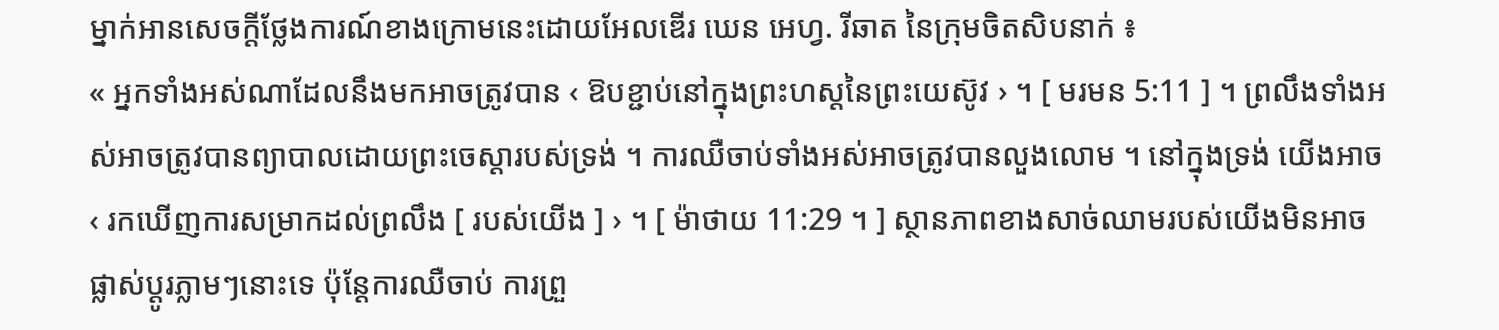ម្នាក់អានសេចក្ដីថ្លែងការណ៍ខាងក្រោមនេះដោយអែលឌើរ ឃេន អេហ្វ. រីឆាត នៃក្រុមចិតសិបនាក់ ៖
« អ្នកទាំងអស់ណាដែលនឹងមកអាចត្រូវបាន ‹ ឱបខ្ជាប់នៅក្នុងព្រះហស្ដនៃព្រះយេស៊ូវ › ។ [ មរមន 5:11 ] ។ ព្រលឹងទាំងអស់អាចត្រូវបានព្យាបាលដោយព្រះចេស្ដារបស់ទ្រង់ ។ ការឈឺចាប់ទាំងអស់អាចត្រូវបានលួងលោម ។ នៅក្នុងទ្រង់ យើងអាច ‹ រកឃើញការសម្រាកដល់ព្រលឹង [ របស់យើង ] › ។ [ ម៉ាថាយ 11:29 ។ ] ស្ថានភាពខាងសាច់ឈាមរបស់យើងមិនអាចផ្លាស់ប្ដូរភ្លាមៗនោះទេ ប៉ុន្ដែការឈឺចាប់ ការព្រួ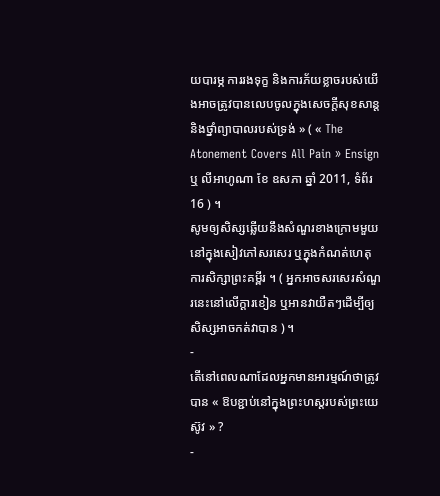យបារម្ភ ការរងទុក្ខ និងការភ័យខ្លាចរបស់យើងអាចត្រូវបានលេបចូលក្នុងសេចក្ដីសុខសាន្ដនិងថ្នាំព្យាបាលរបស់ទ្រង់ » ( « The Atonement Covers All Pain » Ensign ឬ លីអាហូណា ខែ ឧសភា ឆ្នាំ 2011, ទំព័រ 16 ) ។
សូមឲ្យសិស្សឆ្លើយនឹងសំណួរខាងក្រោមមួយនៅក្នុងសៀវភៅសរសេរ ឬក្នុងកំណត់ហេតុការសិក្សាព្រះគម្ពីរ ។ ( អ្នកអាចសរសេរសំណួរនេះនៅលើក្ដារខៀន ឬអានវាយឺតៗដើម្បីឲ្យសិស្សអាចកត់វាបាន ) ។
-
តើនៅពេលណាដែលអ្នកមានអារម្មណ៍ថាត្រូវបាន « ឱបខ្ជាប់នៅក្នុងព្រះហស្ដរបស់ព្រះយេស៊ូវ » ?
-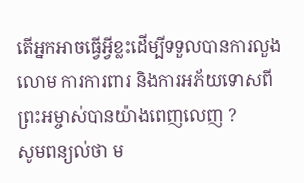តើអ្នកអាចធ្វើអ្វីខ្លះដើម្បីទទួលបានការលួងលោម ការការពារ និងការអភ័យទោសពីព្រះអម្ចាស់បានយ៉ាងពេញលេញ ?
សូមពន្យល់ថា ម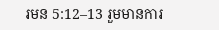រមន 5:12–13 រួមមានការ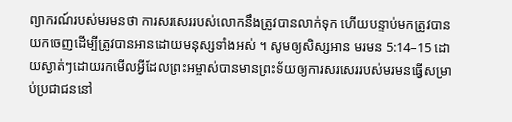ព្យាករណ៍របស់មរមនថា ការសរសេររបស់លោកនឹងត្រូវបានលាក់ទុក ហើយបន្ទាប់មកត្រូវបានយកចេញដើម្បីត្រូវបានអានដោយមនុស្សទាំងអស់ ។ សូមឲ្យសិស្សអាន មរមន 5:14–15 ដោយស្ងាត់ៗដោយរកមើលអ្វីដែលព្រះអម្ចាស់បានមានព្រះទ័យឲ្យការសរសេររបស់មរមនធ្វើសម្រាប់ប្រជាជននៅ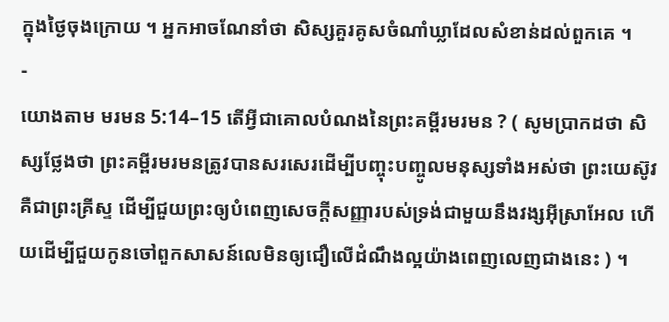ក្នុងថ្ងៃចុងក្រោយ ។ អ្នកអាចណែនាំថា សិស្សគួរគូសចំណាំឃ្លាដែលសំខាន់ដល់ពួកគេ ។
-
យោងតាម មរមន 5:14–15 តើអ្វីជាគោលបំណងនៃព្រះគម្ពីរមរមន ? ( សូមប្រាកដថា សិស្សថ្លែងថា ព្រះគម្ពីរមរមនត្រូវបានសរសេរដើម្បីបញ្ចុះបញ្ចូលមនុស្សទាំងអស់ថា ព្រះយេស៊ូវគឺជាព្រះគ្រីស្ទ ដើម្បីជួយព្រះឲ្យបំពេញសេចក្ដីសញ្ញារបស់ទ្រង់ជាមួយនឹងវង្សអ៊ីស្រាអែល ហើយដើម្បីជួយកូនចៅពួកសាសន៍លេមិនឲ្យជឿលើដំណឹងល្អយ៉ាងពេញលេញជាងនេះ ) ។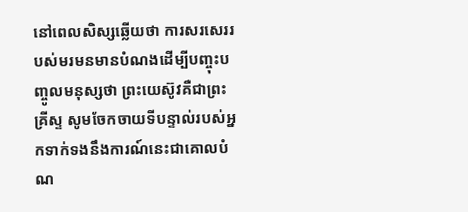នៅពេលសិស្សឆ្លើយថា ការសរសេររបស់មរមនមានបំណងដើម្បីបញ្ចុះបញ្ចូលមនុស្សថា ព្រះយេស៊ូវគឺជាព្រះគ្រីស្ទ សូមចែកចាយទីបន្ទាល់របស់អ្នកទាក់ទងនឹងការណ៍នេះជាគោលបំណ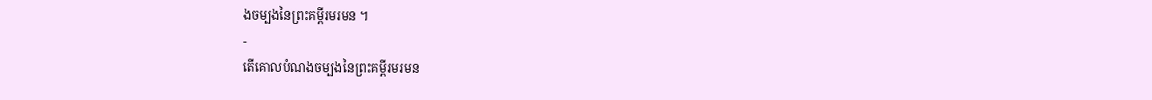ងចម្បងនៃព្រះគម្ពីរមរមន ។
-
តើគោលបំណងចម្បងនៃព្រះគម្ពីរមរមន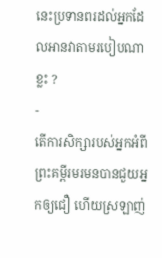នេះប្រទានពរដល់អ្នកដែលអានវាតាមរបៀបណាខ្លះ ?
-
តើការសិក្សារបស់អ្នកអំពីព្រះគម្ពីរមរមនបានជួយអ្នកឲ្យជឿ ហើយស្រឡាញ់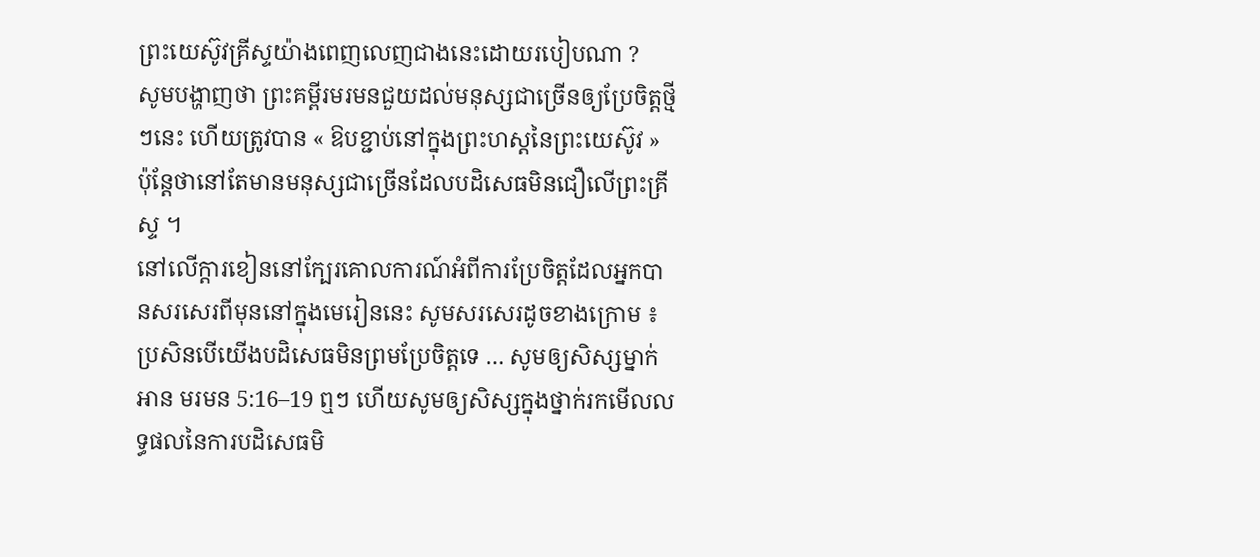ព្រះយេស៊ូវគ្រីស្ទយ៉ាងពេញលេញជាងនេះដោយរបៀបណា ?
សូមបង្ហាញថា ព្រះគម្ពីរមរមនជួយដល់មនុស្សជាច្រើនឲ្យប្រែចិត្តថ្មីៗនេះ ហើយត្រូវបាន « ឱបខ្ជាប់នៅក្នុងព្រះហស្ដនៃព្រះយេស៊ូវ » ប៉ុន្ដែថានៅតែមានមនុស្សជាច្រើនដែលបដិសេធមិនជឿលើព្រះគ្រីស្ទ ។
នៅលើក្ដារខៀននៅក្បែរគោលការណ៍អំពីការប្រែចិត្តដែលអ្នកបានសរសេរពីមុននៅក្នុងមេរៀននេះ សូមសរសេរដូចខាងក្រោម ៖ ប្រសិនបើយើងបដិសេធមិនព្រមប្រែចិត្តទេ … សូមឲ្យសិស្សម្នាក់អាន មរមន 5:16–19 ឮៗ ហើយសូមឲ្យសិស្សក្នុងថ្នាក់រកមើលលទ្ធផលនៃការបដិសេធមិ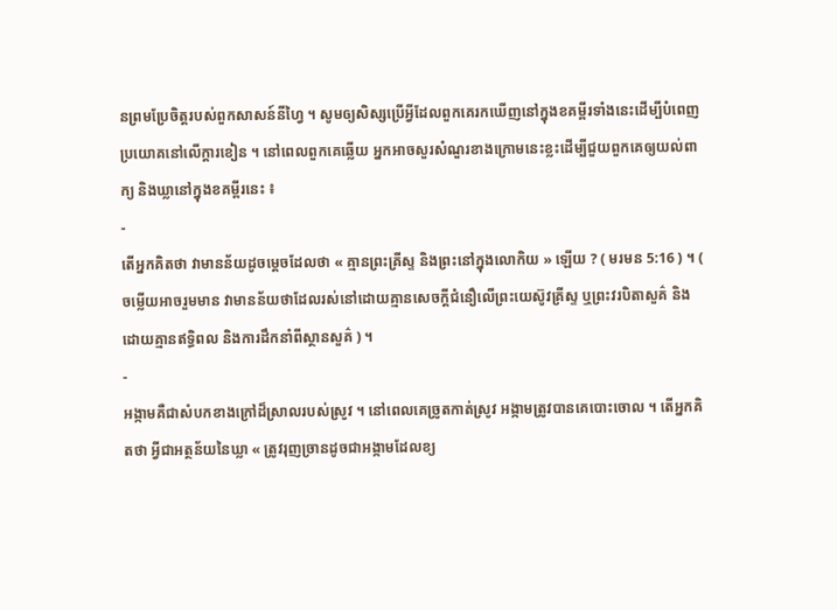នព្រមប្រែចិត្តរបស់ពួកសាសន៍នីហ្វៃ ។ សូមឲ្យសិស្សប្រើអ្វីដែលពួកគេរកឃើញនៅក្នុងខគម្ពីរទាំងនេះដើម្បីបំពេញប្រយោគនៅលើក្ដារខៀន ។ នៅពេលពួកគេឆ្លើយ អ្នកអាចសួរសំណួរខាងក្រោមនេះខ្លះដើម្បីជួយពួកគេឲ្យយល់ពាក្យ និងឃ្លានៅក្នុងខគម្ពីរនេះ ៖
-
តើអ្នកគិតថា វាមានន័យដូចម្ដេចដែលថា « គ្មានព្រះគ្រីស្ទ និងព្រះនៅក្នុងលោកិយ » ឡើយ ? ( មរមន 5:16 ) ។ ( ចម្លើយអាចរួមមាន វាមានន័យថាដែលរស់នៅដោយគ្មានសេចក្តីជំនឿលើព្រះយេស៊ូវគ្រីស្ទ ឬព្រះវរបិតាសួគ៌ និងដោយគ្មានឥទ្ធិពល និងការដឹកនាំពីស្ថានសួគ៌ ) ។
-
អង្កាមគឺជាសំបកខាងក្រៅដ៏ស្រាលរបស់ស្រូវ ។ នៅពេលគេច្រូតកាត់ស្រូវ អង្កាមត្រូវបានគេបោះចោល ។ តើអ្នកគិតថា អ្វីជាអត្ថន័យនៃឃ្លា « ត្រូវរុញច្រានដូចជាអង្កាមដែលខ្យ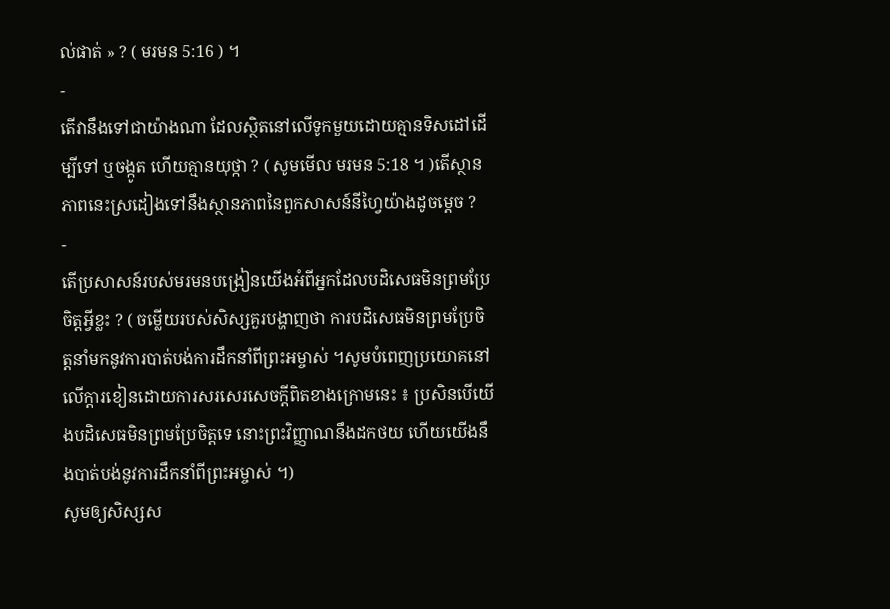ល់ផាត់ » ? ( មរមន 5:16 ) ។
-
តើវានឹងទៅជាយ៉ាងណា ដែលស្ថិតនៅលើទូកមួយដោយគ្មានទិសដៅដើម្បីទៅ ឬចង្កូត ហើយគ្មានយុថ្កា ? ( សូមមើល មរមន 5:18 ។ )តើស្ថានភាពនេះស្រដៀងទៅនឹងស្ថានភាពនៃពួកសាសន៍នីហ្វៃយ៉ាងដូចម្ដេច ?
-
តើប្រសាសន៍របស់មរមនបង្រៀនយើងអំពីអ្នកដែលបដិសេធមិនព្រមប្រែចិត្តអ្វីខ្លះ ? ( ចម្លើយរបស់សិស្សគួរបង្ហាញថា ការបដិសេធមិនព្រមប្រែចិត្តនាំមកនូវការបាត់បង់ការដឹកនាំពីព្រះអម្ចាស់ ។សូមបំពេញប្រយោគនៅលើក្ដារខៀនដោយការសរសេរសេចក្ដីពិតខាងក្រោមនេះ ៖ ប្រសិនបើយើងបដិសេធមិនព្រមប្រែចិត្តទេ នោះព្រះវិញ្ញាណនឹងដកថយ ហើយយើងនឹងបាត់បង់នូវការដឹកនាំពីព្រះអម្ចាស់ ។)
សូមឲ្យសិស្សស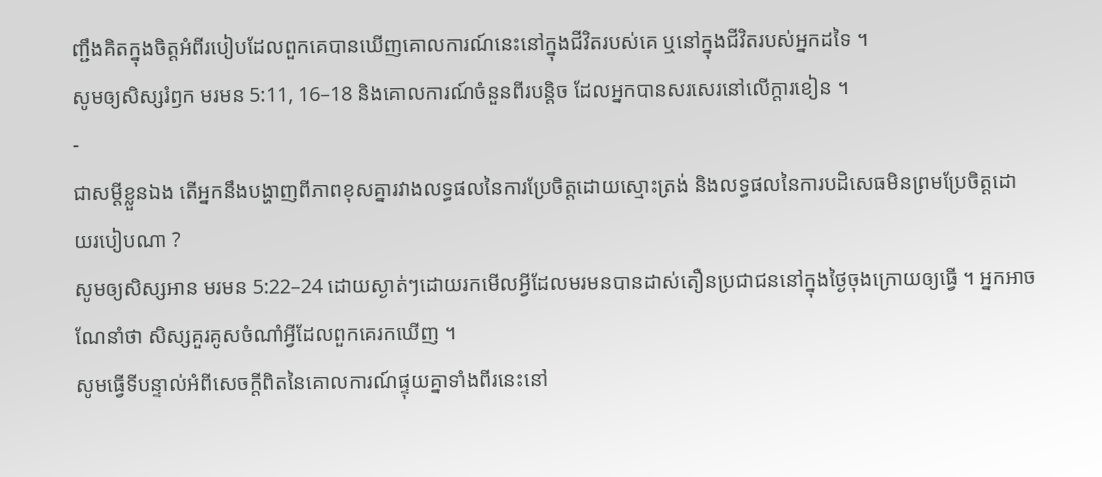ញ្ជឹងគិតក្នុងចិត្តអំពីរបៀបដែលពួកគេបានឃើញគោលការណ៍នេះនៅក្នុងជីវិតរបស់គេ ឬនៅក្នុងជីវិតរបស់អ្នកដទៃ ។
សូមឲ្យសិស្សរំឭក មរមន 5:11, 16–18 និងគោលការណ៍ចំនួនពីរបន្ដិច ដែលអ្នកបានសរសេរនៅលើក្ដារខៀន ។
-
ជាសម្ដីខ្លួនឯង តើអ្នកនឹងបង្ហាញពីភាពខុសគ្នារវាងលទ្ធផលនៃការប្រែចិត្តដោយស្មោះត្រង់ និងលទ្ធផលនៃការបដិសេធមិនព្រមប្រែចិត្តដោយរបៀបណា ?
សូមឲ្យសិស្សអាន មរមន 5:22–24 ដោយស្ងាត់ៗដោយរកមើលអ្វីដែលមរមនបានដាស់តឿនប្រជាជននៅក្នុងថ្ងៃចុងក្រោយឲ្យធ្វើ ។ អ្នកអាចណែនាំថា សិស្សគួរគូសចំណាំអ្វីដែលពួកគេរកឃើញ ។
សូមធ្វើទីបន្ទាល់អំពីសេចក្ដីពិតនៃគោលការណ៍ផ្ទុយគ្នាទាំងពីរនេះនៅ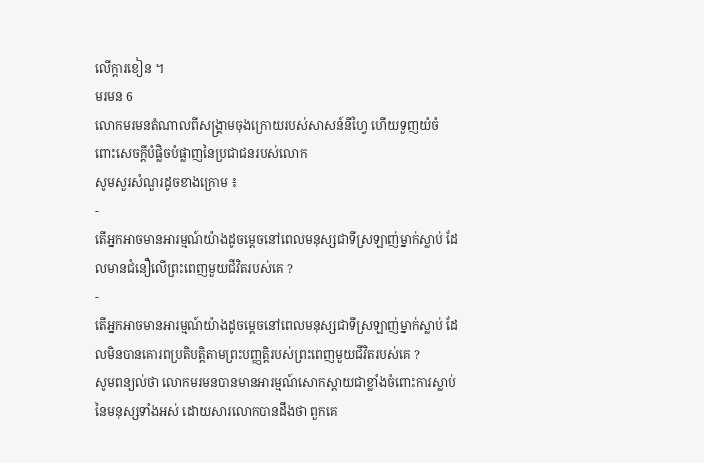លើក្ដារខៀន ។
មរមន 6
លោកមរមនតំណាលពីសង្គ្រាមចុងក្រោយរបស់សាសន៍នីហ្វៃ ហើយទួញយំចំពោះសេចក្តីបំផ្លិចបំផ្លាញនៃប្រជាជនរបស់លោក
សូមសួរសំណួរដូចខាងក្រោម ៖
-
តើអ្នកអាចមានអារម្មណ៍យ៉ាងដូចម្ដេចនៅពេលមនុស្សជាទីស្រឡាញ់ម្នាក់ស្លាប់ ដែលមានជំនឿលើព្រះពេញមួយជីវិតរបស់គេ ?
-
តើអ្នកអាចមានអារម្មណ៍យ៉ាងដូចម្ដេចនៅពេលមនុស្សជាទីស្រឡាញ់ម្នាក់ស្លាប់ ដែលមិនបានគោរពប្រតិបត្តិតាមព្រះបញ្ញត្តិរបស់ព្រះពេញមួយជីវិតរបស់គេ ?
សូមពន្យល់ថា លោកមរមនបានមានអារម្មណ៍សោកស្ដាយជាខ្លាំងចំពោះការស្លាប់នៃមនុស្សទាំងអស់ ដោយសារលោកបានដឹងថា ពួកគេ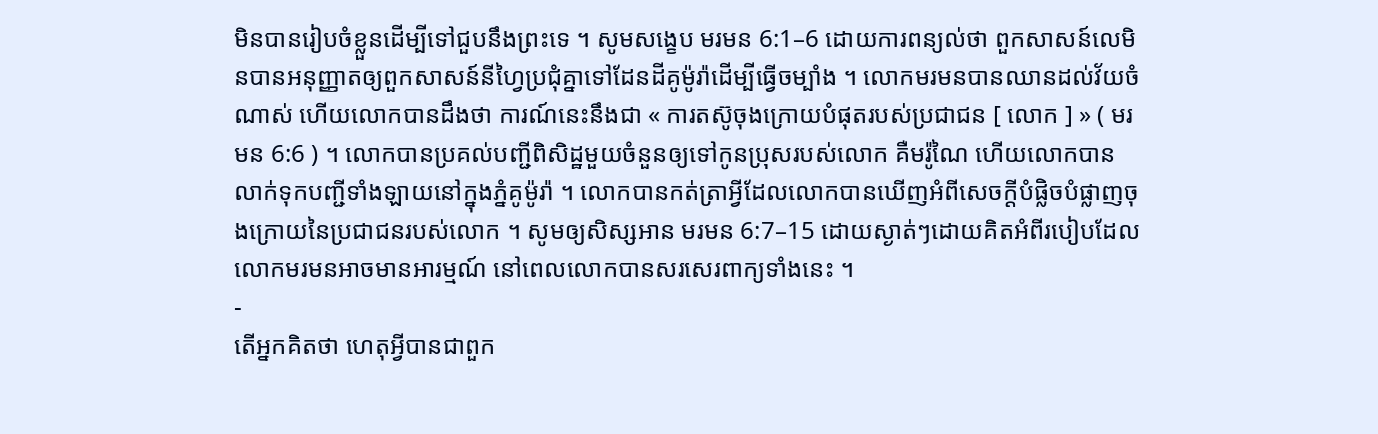មិនបានរៀបចំខ្លួនដើម្បីទៅជួបនឹងព្រះទេ ។ សូមសង្ខេប មរមន 6:1–6 ដោយការពន្យល់ថា ពួកសាសន៍លេមិនបានអនុញ្ញាតឲ្យពួកសាសន៍នីហ្វៃប្រជុំគ្នាទៅដែនដីគូម៉ូរ៉ាដើម្បីធ្វើចម្បាំង ។ លោកមរមនបានឈានដល់វ័យចំណាស់ ហើយលោកបានដឹងថា ការណ៍នេះនឹងជា « ការតស៊ូចុងក្រោយបំផុតរបស់ប្រជាជន [ លោក ] » ( មរមន 6:6 ) ។ លោកបានប្រគល់បញ្ជីពិសិដ្ឋមួយចំនួនឲ្យទៅកូនប្រុសរបស់លោក គឺមរ៉ូណៃ ហើយលោកបានលាក់ទុកបញ្ជីទាំងឡាយនៅក្នុងភ្នំគូម៉ូរ៉ា ។ លោកបានកត់ត្រាអ្វីដែលលោកបានឃើញអំពីសេចក្តីបំផ្លិចបំផ្លាញចុងក្រោយនៃប្រជាជនរបស់លោក ។ សូមឲ្យសិស្សអាន មរមន 6:7–15 ដោយស្ងាត់ៗដោយគិតអំពីរបៀបដែលលោកមរមនអាចមានអារម្មណ៍ នៅពេលលោកបានសរសេរពាក្យទាំងនេះ ។
-
តើអ្នកគិតថា ហេតុអ្វីបានជាពួក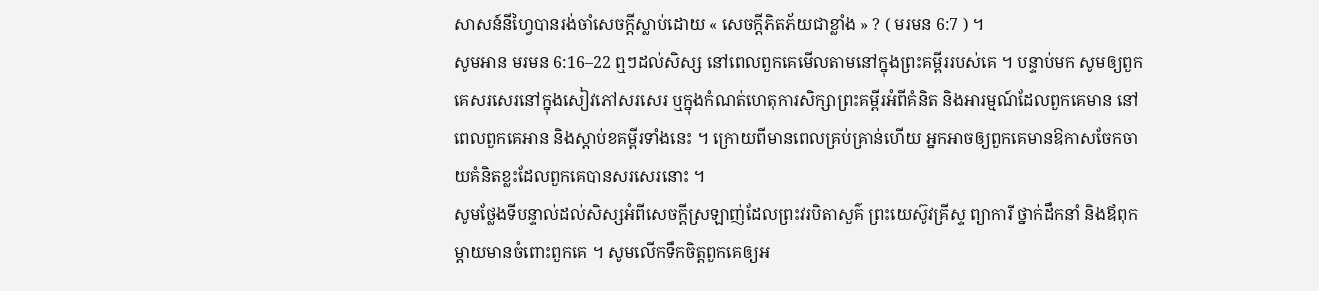សាសន៍នីហ្វៃបានរង់ចាំសេចក្ដីស្លាប់ដោយ « សេចក្ដីភិតភ័យជាខ្លាំង » ? ( មរមន 6:7 ) ។
សូមអាន មរមន 6:16–22 ឮៗដល់សិស្ស នៅពេលពួកគេមើលតាមនៅក្នុងព្រះគម្ពីររបស់គេ ។ បន្ទាប់មក សូមឲ្យពួកគេសរសេរនៅក្នុងសៀវភៅសរសេរ ឬក្នុងកំណត់ហេតុការសិក្សាព្រះគម្ពីរអំពីគំនិត និងអារម្មណ៍ដែលពួកគេមាន នៅពេលពួកគេអាន និងស្ដាប់ខគម្ពីរទាំងនេះ ។ ក្រោយពីមានពេលគ្រប់គ្រាន់ហើយ អ្នកអាចឲ្យពួកគេមានឱកាសចែកចាយគំនិតខ្លះដែលពួកគេបានសរសេរនោះ ។
សូមថ្លែងទីបន្ទាល់ដល់សិស្សអំពីសេចក្ដីស្រឡាញ់ដែលព្រះវរបិតាសួគ៌ ព្រះយេស៊ូវគ្រីស្ទ ព្យាការី ថ្នាក់ដឹកនាំ និងឪពុកម្ដាយមានចំពោះពួកគេ ។ សូមលើកទឹកចិត្តពួកគេឲ្យអ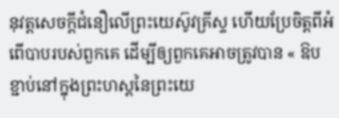នុវត្តសេចក្ដីជំនឿលើព្រះយេស៊ូវគ្រីស្ទ ហើយប្រែចិត្តពីអំពើបាបរបស់ពួកគេ ដើម្បីឲ្យពួកគេអាចត្រូវបាន « ឱបខ្ជាប់នៅក្នុងព្រះហស្ដនៃព្រះយេ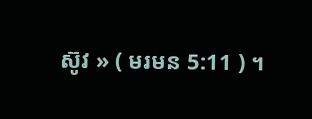ស៊ូវ » ( មរមន 5:11 ) ។